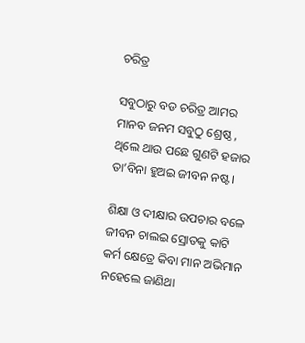ଚରିତ୍ର

ସବୁଠାରୁ ବଡ ଚରିତ୍ର ଆମର
ମାନବ ଜନମ ସବୁଠୁ ଶ୍ରେଷ୍ଠ ,
ଥିଲେ ଥାଉ ପଛେ ଗୁଣଟି ହଜାର
ତା’ବିନା ହୁଅଇ ଜୀବନ ନଷ୍ଟ।

ଶିକ୍ଷା ଓ ଦୀକ୍ଷାର ଉପଚାର ବଳେ
ଜୀବନ ଚାଲଇ ସ୍ରୋତକୁ କାଟି
କର୍ମ କ୍ଷେତ୍ରେ କିବା ମାନ ଅଭିମାନ
ନହେଲେ ଜାଣିଥା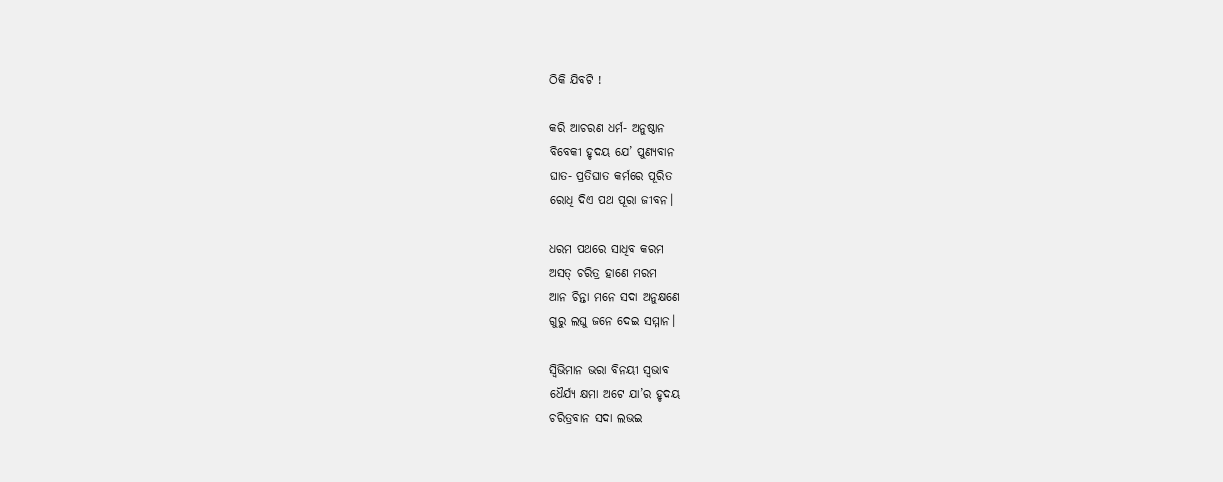ଠିକି ଯିବଟି !

କରି ଆଚରଣ ଧର୍ମ- ଅନୁଷ୍ଠାନ
ବିବେକୀ ହୃଦୟ ଯେ’ ପୁଣ୍ୟବାନ
ଘାତ- ପ୍ରତିଘାତ କର୍ମରେ ପୂରିତ
ରୋଧି ଦିଏ ପଥ ପୂରା ଜୀବନ।

ଧରମ ପଥରେ ସାଧିବ କରମ
ଅସତ୍ ଚରିତ୍ର ହାଣେ ମରମ
ଆନ ଚିନ୍ତା ମନେ ସଦା ଅନୁକ୍ଷଣେ
ଗୁରୁ ଲଘୁ ଜନେ ଦେଇ ସମ୍ମାନ।

ସ୍ୱିଭିମାନ ଭରା ବିନୟୀ ସ୍ୱଭାବ
ଧୈର୍ଯ୍ୟ କ୍ଷମା ଅଟେ ଯା’ର ହୃଦୟ
ଚରିତ୍ରବାନ ସଦା ଲଭଇ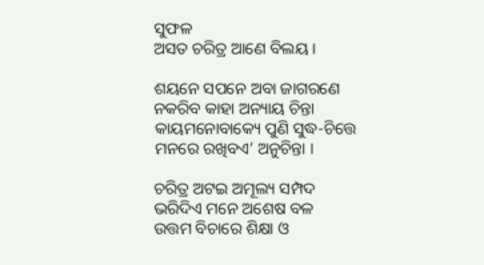ସୁଫଳ
ଅସତ ଚରିତ୍ର ଆଣେ ବିଲୟ ।

ଶୟନେ ସପନେ ଅବା ଜାଗରଣେ
ନକରିବ କାହା ଅନ୍ୟାୟ ଚିନ୍ତା
କାୟମନୋବାକ୍ୟେ ପୁଣି ସୁଦ୍ଧ-ଚିତ୍ତେ
ମନରେ ରଖିବଏ’ ଅନୁଚିନ୍ତା ।

ଚରିତ୍ର ଅଟଇ ଅମୂଲ୍ୟ ସମ୍ପଦ
ଭରିଦିଏ ମନେ ଅଶେଷ ବଳ
ଉତ୍ତମ ବିଚାରେ ଶିକ୍ଷା ଓ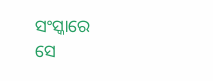ସଂସ୍କାରେ
ସେ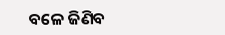ବଳେ ଜିଣିବ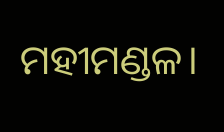ମହୀମଣ୍ଡଳ।